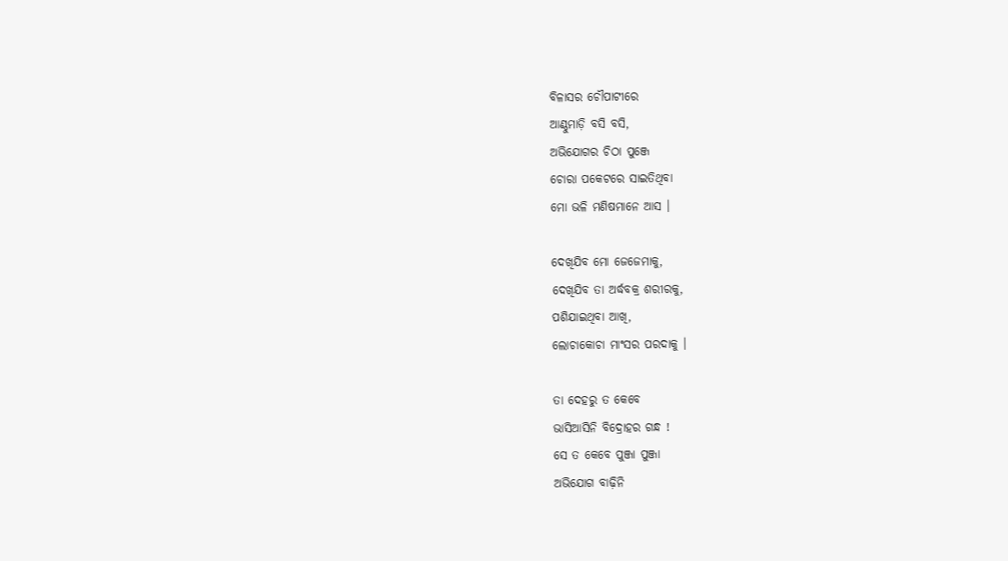ବିଳାସର ଚୌପାଟୀରେ
ଆଣ୍ଠୁମାଡ଼ି ବସି ବସି,
ଅଭିଯୋଗର ଚିଠା ପୁଞ୍ଜେ
ଚୋରା ପକେଟରେ ସାଇତିଥିବା
ମୋ ଭଳି ମଣିଷମାନେ ଆସ ।

ଦେଖିଯିବ ମୋ ଜେଜେମାକୁ,
ଦେଖିଯିବ ତା ଅର୍ଦ୍ଧବକ୍ର ଶରୀରକୁ,
ପଶିଯାଇଥିବା ଆଖି,
ଲୋଚାକୋଚା ମାଂସର ପରଦାକୁ ।

ତା ଦେହରୁ ତ କେବେ
ଭାସିଆସିନି ବିଦ୍ରୋହର ଗନ୍ଧ !
ସେ ତ କେବେ ପୁଞ୍ଜା ପୁଞ୍ଜା
ଅଭିଯୋଗ ବାଢ଼ିନି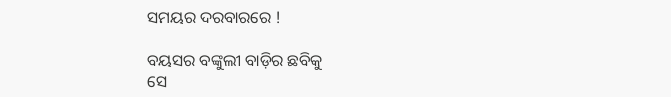ସମୟର ଦରବାରରେ !

ବୟସର ବଙ୍କୁଲୀ ବାଡ଼ିର ଛବିକୁ
ସେ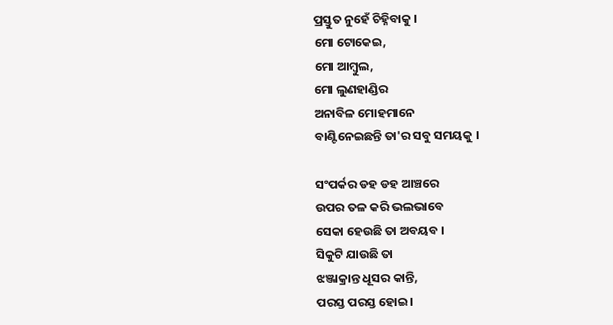ପ୍ରସ୍ତୁତ ନୁହେଁ ଚିହ୍ନିବାକୁ ।
ମୋ ଟୋକେଇ,
ମୋ ଆମ୍ବୁଲ,
ମୋ ଲୁଣହାଣ୍ଡିର
ଅନାବିଳ ମୋହମାନେ
ବାଣ୍ଟିନେଇଛନ୍ତି ତା'ର ସବୁ ସମୟକୁ ।

ସଂପର୍କର ଡହ ଡହ ଆଞ୍ଚରେ
ଉପର ତଳ କରି ଭଲଭାବେ
ସେକା ହେଉଛି ତା ଅବୟବ ।
ସିକୁଟି ଯାଉଛି ତା
ଝଞ୍ଜାକ୍ରାନ୍ତ ଧୂସର କାନ୍ତି,
ପରସ୍ତ ପରସ୍ତ ହୋଇ।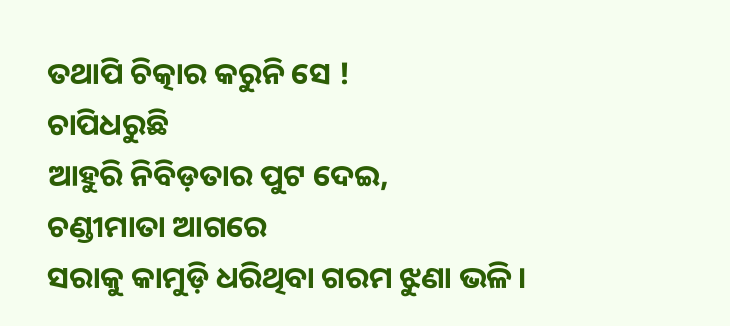ତଥାପି ଚିତ୍କାର କରୁନି ସେ !
ଚାପିଧରୁଛି
ଆହୁରି ନିବିଡ଼ତାର ପୁଟ ଦେଇ,
ଚଣ୍ଡୀମାତା ଆଗରେ
ସରାକୁ କାମୁଡ଼ି ଧରିଥିବା ଗରମ ଝୁଣା ଭଳି ।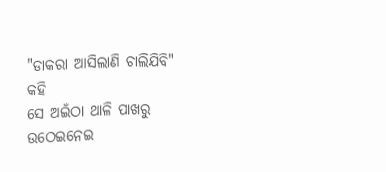"ଡାକରା ଆସିଲାଣି ଚାଲିଯିବି" କହି
ସେ ଅଇଁଠା ଥାଳି ପାଖରୁ
ଉଠେଇନେଇ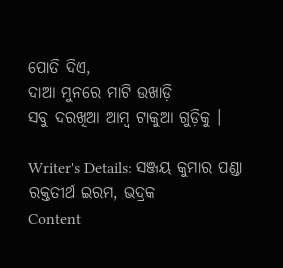ପୋତି ଦିଏ,
ଦାଆ ମୁନରେ ମାଟି ଉଖାଡ଼ି
ସବୁ ଦରଖିଆ ଆମ୍ବ ଟାକୁଆ ଗୁଡ଼ିକୁ ।

Writer's Details: ସଞ୍ଜୟ କୁମାର ପଣ୍ଡା
ରକ୍ତତୀର୍ଥ ଇରମ, ଭଦ୍ରକ
Content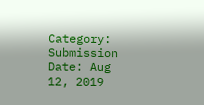Category:
Submission Date: Aug 12, 2019